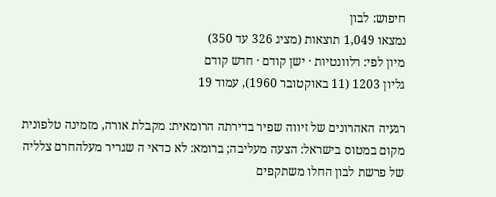חיפוש: לבון
נמצאו 1,049 תוצאות (מציג 326 עד 350)
מיון לפי: רלוונטיות · ישן קודם · חדש קודם
גליון 1203 (11 באוקטובר 1960), עמוד 19

רגעיה האהרונים של זיווה שפיר בדירתה הרומאית: מקבלת אורה, מזמינה טלפונית מקום במטוס בישראל: הצעה מעליבה; ברומא: לא כדאי ה שגריר מעלהחרם צלליה של פרשת לבון החלו משתקפים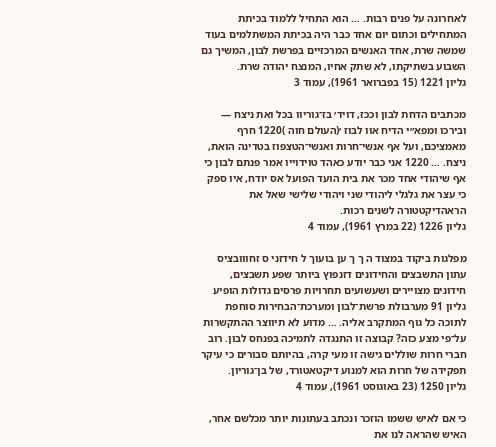לאחרונה על פנים רבות. … הוא התחיל ללמוד בכיתת המתחילים וכתום יום אחד כבר היה בכיתת המשתלמים בעוד שמשה שרת, אחד האנשים המרכזיים בפרשת לבון, המשיך גם השבוע בשתיקתו, לא שתק אחיו, המנצח יהודה שרת.
גליון 1221 (15 בפברואר 1961), עמוד 3

מכתבים הדחת לבון וככז, דויד׳ בז־גוריוו בכל ואת ניצח — ובירכו ומפא״י הדיח אוו לבוז ׳(העולם חוה )1220 חרף מאמציכם, ועל אף אנשי־חרות ואנשי־הטצפוז בטדינה הואת, ניצח. … 1220 אני כבר יודע כאהד טוידוייו אמר פנתם לבון כי אף שיהודי אחד מכר את בית הועד הפועל אס יודח, איו ספק כי עצר את גלגלי ליהודי שני ויהודי שלישי שאל את הראהדיקטטורה לשנים רכות.
גליון 1226 (22 במרץ 1961), עמוד 4

מפלגות ביקוד במצוד ה ך ך ען בועוך ל חידזני ס זחווובציס עתון התשבצים והחידונים דזנפוץ ביותר שפע תשבצים, חידונים מצויירים ושעשועים תחרויות פרסים גדולות הופיע גליון 91 מערבולת פרשת־לבון ומערכת־הבחירות סוחפת לתוכה כל גוף המתקרב אליה. … מדוע לא תיווצר ההתקשרות על־פי מצע כזה? קבוצה זו התנגדה לתמיכה בפנחס לבון. רוב חברי חרות שוללים גישה זו מעי קרה, בהיותם סבורים כי עיקר תפקידה של חרות הוא למנוע דיקטאטורד, של בן־גוריון.
גליון 1250 (23 באוגוסט 1961), עמוד 4

כי אם לאיש ששמו הוזכר ונכתב בעתונות יותר מכלשם אחר, האיש שהראה לנו את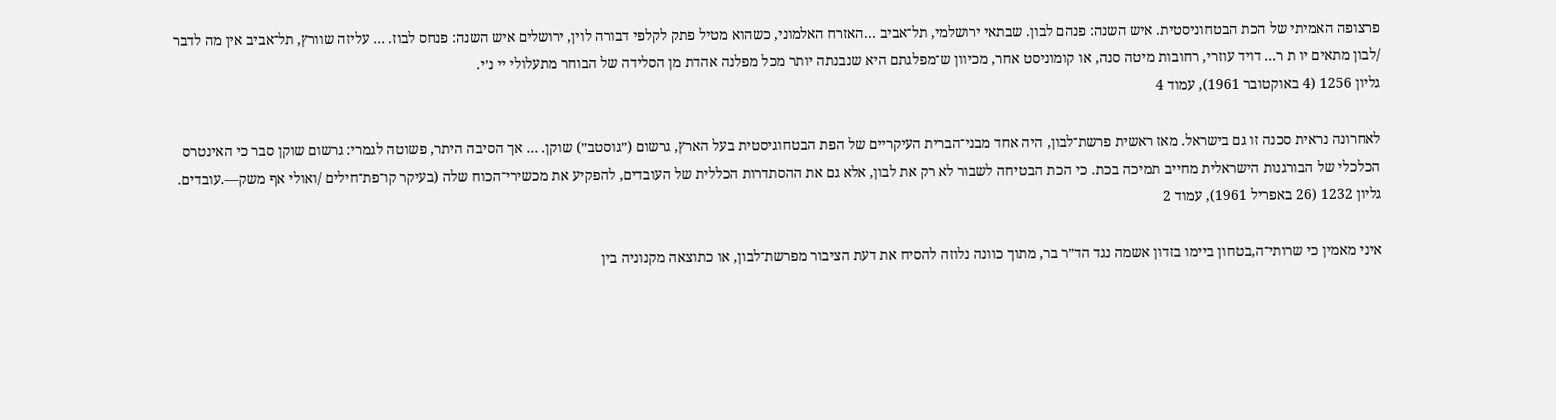פרצופה האמיתי של הכת הבטחוניסטית. איש השנה: פנהם לבון. שבתאי ירושלמי, תל־אביב ...האזרח האלמוני, כשהוא מטיל פתק לקלפי דבורה לוין, ירושלים איש השנה: פנחס לבוז. … עליזה שוורץ, תל־אביב אין מה לדבר /לבון מתאים יו ת ר... דויד עוזרי, רחובות מיטה סנה, או קומוניסט אחר, מכיוון ש־מפלגתם היא שנבנתה יותר מכל מפלנה אהדת מן הסלידה של הבוחר מתעלולי יי נ׳י.
גליון 1256 (4 באוקטובר 1961), עמוד 4

לאחרונה נראית סכנה זו גם בישראל. מאז ראשית פרשת־לבון, היה אחד מבני־הברית העיקריים של הפת הבטחוגיסטית בעל הארץ, גרשום (״גוסטב״) שוקן. … אך הסיבה היתר, פשוטה לגמרי: גרשום שוקן סבר כי האינטרס הכלכלי של הבורגנות הישראלית מחייב תמיכה בכת. כי הכת הבטיחה לשבור לא רק את לבון, אלא גם את ההסתדרות הכללית של העובדים, להפקיע את מכשירי־הכוח שלה (בעיקר קו־פת־חילים /ואולי אף משק—.עובדים.
גליון 1232 (26 באפריל 1961), עמוד 2

איני מאמין כי שרותי־ה,בטחון ביימו בזדון אשמה נגד הד״ר בר, מתוך כוונה נלוזה להסיח את דעת הציבור מפרשת־לבון, או כתוצאה מקנוניה בין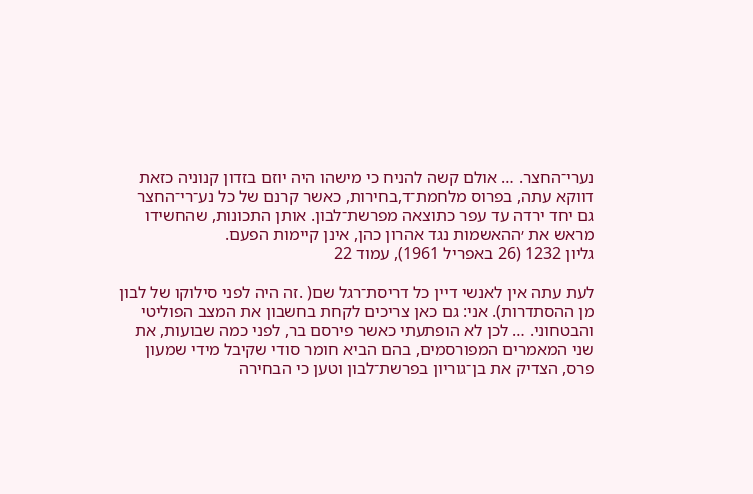נערי־החצר. … אולם קשה להניח כי מישהו היה יוזם בזדון קנוניה כזאת דווקא עתה, בפרוס מלחמת־ד,בחירות, כאשר קרנם של כל נע־רי־החצר גם יחד ירדה עד עפר כתוצאה מפרשת־לבון. אותן התכונות, שהחשידו מראש את ׳ההאשמות נגד אהרון כהן, אינן קיימות הפעם.
גליון 1232 (26 באפריל 1961), עמוד 22

לעת עתה אין לאנשי דיין כל דריסת־רגל שם( .זה היה לפני סילוקו של לבון מן ההסתדרות). אני: גם כאן צריכים לקחת בחשבון את המצב הפוליטי והבטחוני. … לכן לא הופתעתי כאשר פירסם בר, לפני כמה שבועות, את שני המאמרים המפורסמים, בהם הביא חומר סודי שקיבל מידי שמעון פרס, הצדיק את בן־גוריון בפרשת־לבון וטען כי הבחירה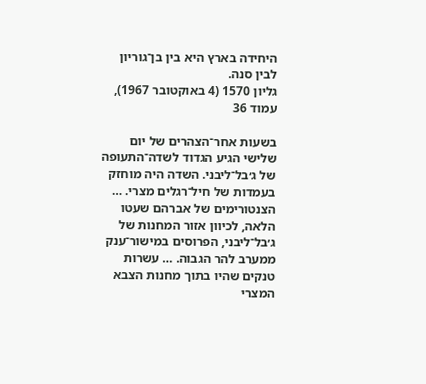היחידה בארץ היא בין בן־גוריון לבין סנה.
גליון 1570 (4 באוקטובר 1967), עמוד 36

בשעות אחר־הצהרים של יום שלישי הגיע הגדוד לשדה־התעופה של ג׳בל־ליבני. השדה היה מוחזק בעמדות של חיל־רגלים מצרי. … הצנטורימים של אברהם שעטו הלאה, לכיוון אזור המחנות של ג׳בל־ליבני, הפרוסים במישור־ענק ממערב להר הגבוה. … עשרות טנקים שהיו בתוך מחנות הצבא המצרי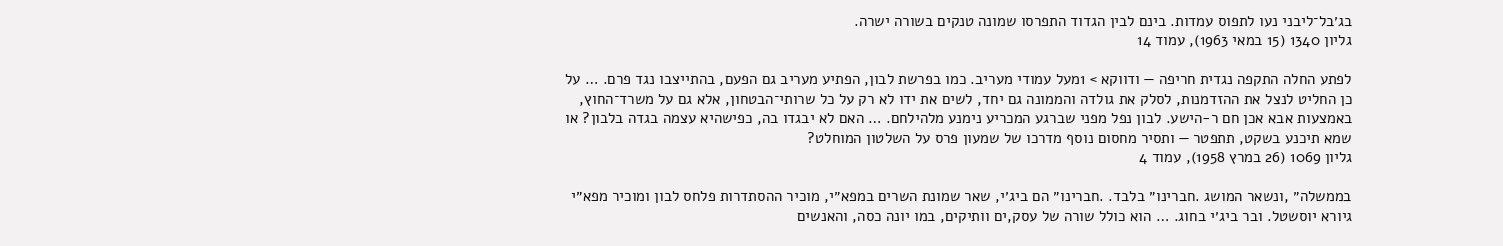בג׳בל־ליבני נעו לתפוס עמדות. בינם לבין הגדוד התפרסו שמונה טנקים בשורה ישרה.
גליון 1340 (15 במאי 1963), עמוד 14

לפתע החלה התקפה נגדית חריפה — ודווקא > 1מעל עמודי מעריב. כמו בפרשת לבון, הפתיע מעריב גם הפעם, בהתייצבו נגד פרם. … על כן החליט לנצל את ההזדמנות, לסלק את גולדה והממונה גם יחד, לשים את ידו לא רק על כל שרותי־הבטחון, אלא גם על משרד־החוץ, באמצעות אבא אכן חם ר-הישע. לבון נפל מפני שברגע המכריע נימנע מלהילחם. … האם לא יבגדו בה, כפישהיא עצמה בגדה בלבון? או שמא תיכנע בשקט, תתפטר — ותסיר מחסום נוסף מדרכו של שמעון פרס על השלטון המוחלט?
גליון 1069 (26 במרץ 1958), עמוד 4

בממשלה״ ,ונשאר המושג .חברינו״ בלבד. .חברינו״ הם ביג׳י, שאר שמונת השרים במפא״י, מוכיר ההסתדרות פלחס לבון ומוכיר מפא״י גיורא יוסשטל. ובר ביג׳י בחוג. … הוא כולל שורה של עסק,ים וותיקים, במו יונה כסה, והאנשים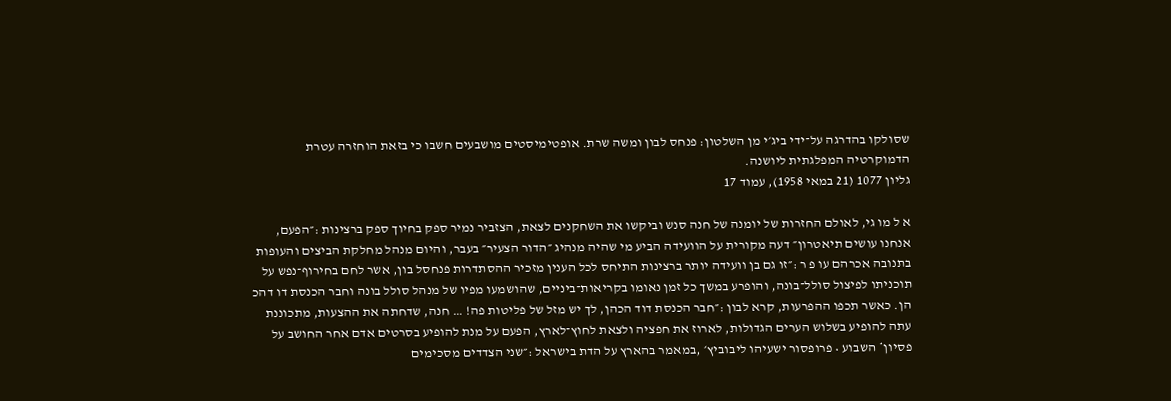שסולקו בהדרגה על־ידי ביג׳י מן השלטון: פנחס לבון ומשה שרת. אופטימיסטים מושבעים חשבו כי בזאת הוחזרה עטרת הדמוקרטיה המפלגתית ליושנה.
גליון 1077 (21 במאי 1958), עמוד 17

א ל מו גי, לאולם החזרות של יומנה של חנה סנש וביקשו את השחקנים לצאת, הצזביר נמיר ספק בחיוך ספק ברצינות :״הפעם, אנחנו עושים תיאטרון״ דעה מקורית על הוועידה הביע מי שהיה מנהיג ״הדור הצעיר״ בעבר, והיום מנהל מחלקת הביצים והעופות בתנובה אכרהם עו פ ר :״זו גם בן וועידה יותר ברצינות התיחס לכל הענין מזכיר ההסתדרות פנחסל בון, אשר לחם בחירוף־נפש על תוכניתו לפיצול סולל־בונה, והופרע במשך כל זמן נאומו בקריאות־ביניים, שהושמעו מפיו של מנהל סולל בונה וחבר הכנסת דו דהכ הן. כאשר תכפו ההפרעות, קרא לבון :״חבר הכנסת דוד הכהן, לך יש מזל של פליטות פה! … חנה, שדחתה את ההצעות, מתכוננת עתה להופיע בשלוש הערים הגדולות, לארוז את חפציה ולצאת לחוץ־לארץ, הפעם על מנת להופיע בסרטים אדם אחר החושב על פסיון* השבוע • פרופסור ישעיהו ליבוביץ׳ ,במאמר בהארץ על הדת בישראל :״שני הצדדים מסכימים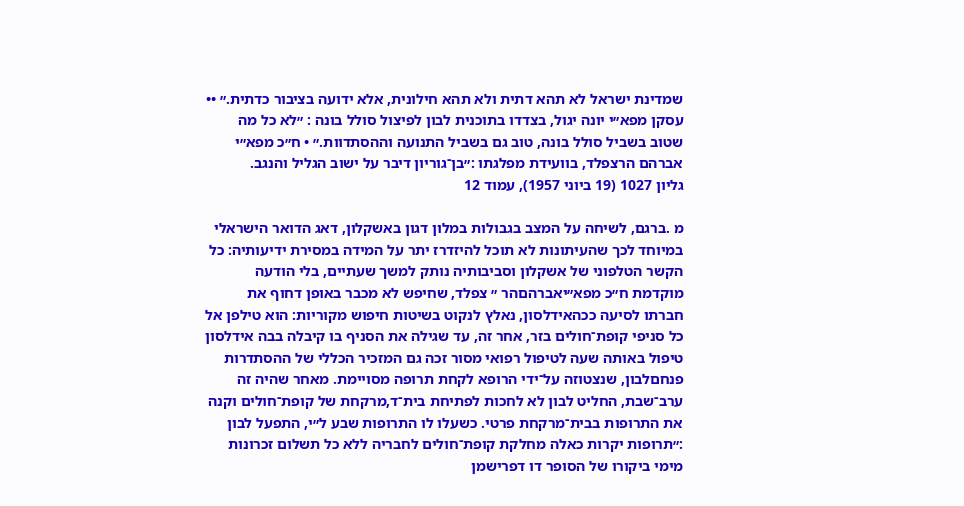שמדינת ישראל לא תהא דתית ולא תהא חילונית, אלא ידועה בציבור כדתית.״ •• עסקן מפא״י יונה יגול, בצדדו בתוכנית לבון לפיצול סולל בונה : ״לא כל מה שטוב בשביל סולל בונה, טוב גם בשביל התנועה וההסתדוות.״ • ח״כ מפא״י אברהם הרצפלד, בוועידת מפלגתו :״בן־גוריון דיבר על ישוב הגליל והנגב.
גליון 1027 (19 ביוני 1957), עמוד 12

מ .ברגם, לשיחה על המצב בגבולות במלון דגון באשקלון, דאג הדואר הישראלי במיוחד לכך שהעיתונות לא תוכל להיזדרז יתר על המידה במסירת ידיעותיה: כל הקשר הטלפוני של אשקלון וסביבותיה נותק למשך שעתיים, בלי הודעה מוקדמת ח״כ מפא״יאברהםהר ״ צפלד, שחיפש לא מכבר באופן דחוף את חברתו לסיעה ככהאידלסון, נאלץ לנקוט בשיטות חיפוש מקוריות: הוא טילפן אל כל סניפי קופת־חולים בזר, אחר זה, עד שגילה את הסניף בו קיבלה בבה אידלסון טיפול באותה שעה לטיפול רפואי מסור זכה גם המזכיר הכללי של ההסתדרות פנחםלבון, שנצטוזה על־ידי הרופא לקחת תרופה מסויימת. מאחר שהיה זה ערב־שבת, החליט לבון לא לחכות לפתיחת בית־ד,מרקחת של קופת־חולים וקנה את התרופות בבית־מרקחת פרטי. כשעלו לו התרופות שבע ל״י, התפעל לבון :״תרופות יקרות כאלה מחלקת קופת־חולים לחבריה ללא כל תשלום זכרונות מימי ביקורו של הסופר דו דפרישמן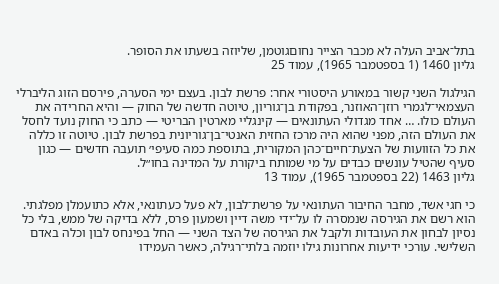בתל־אביב העלה לא מכבר הצייר נחוםגוטמן, שליוזה בשעתו את הסופר.
גליון 1460 (1 בספטמבר 1965), עמוד 25

הגילגול השני קשור במאורע היסטורי אחר: פרשת לבון. בעצם ימי הסערה, פירסם הזוג הליברלי העצמאי־לגמרי רוזן־האוזנר, בפקודת בן־גוריון, טיוטה חדשה של החוק — והיא החרידה את העולם כולו. … אחד מגדולי העתונאים — קינגליי מארטין הבריטי — כתב כי החוק נועד לחסל את העולם הזה, מפני שהוא היה מרכז החזית האנטי־בן־גוריונית בפרשת לבון. טיוטה זו כללה את כל הזוועות של הצעת־חיים־כהן המקורית, בתוספת כמה סעיפי׳ תועבה חדשים — כגון סעיף שהטיל עונשים כבדים על מי שמותח ביקורת על המדינה בחו״ל.
גליון 1463 (22 בספטמבר 1965), עמוד 13

כי חגי אשד, מחבר החיבור העתונאי על פרשת־לבון, לא פעל כעתונאי, אלא כתועמלן מפלגתי. הוא רשם את הגירסה שנמסרה לו על־ידי משה דיין ושמעון פרס, ללא בדיקה של ממש, בלי כל נסיון לבחון את העובדות ולקבל את הגירסה של הצד השני — החל בפינחס לבון וכלה באדם השלישי. עורכי ידיעות אחרונות גילו יוזמה בלתי־רגילה, כאשר העמידו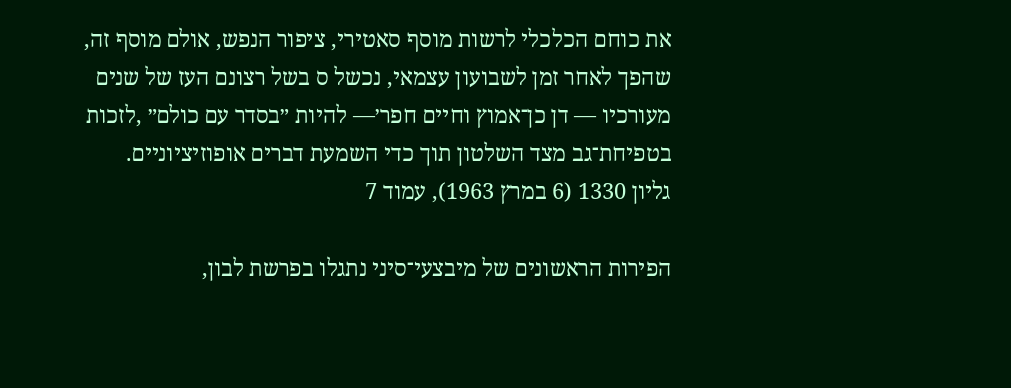את כוחם הכלכלי לרשות מוסף סאטירי, ציפור הנפש, אולם מוסף זה, שהפך לאחר זמן לשבועון עצמאי, נכשל ס בשל רצונם העז של שנים מעורכיו — דן כן־אמוץ וחיים חפר׳— להיות ״בסדר עם כולם״ ,לזכות בטפיחת־גב מצד השלטון תוך כדי השמעת דברים אופוזיציוניים.
גליון 1330 (6 במרץ 1963), עמוד 7

הפירות הראשונים של מיבצעי־סיני נתגלו בפרשת לבון,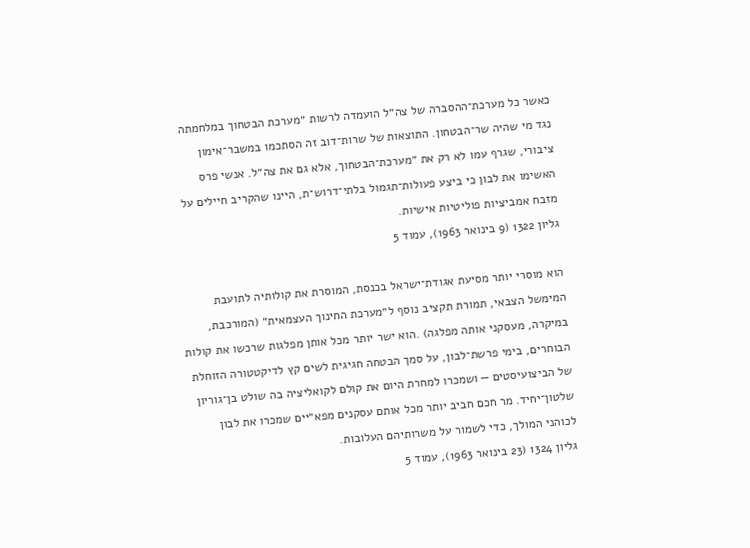כאשר כל מערכת־ההסברה של צה״ל הועמדה לרשות ״מערכת הבטחוך במלחמתה נגד מי שהיה שר־הבטחון. התוצאות של שרות־דוב זה הסתכמו במשבר־אימון ציבורי, שגרף עמו לא רק את ״מערכת־הבטחוך, אלא גם את צה״ל. אנשי פרס האשימו את לבון כי ביצע פעולות־תגמול בלתי־דרוש־ת, היינו שהקריב חיילים על מזבח אמביציות פוליטיות אישיות.
גליון 1322 (9 בינואר 1963), עמוד 5

הוא מוסרי יותר מסיעת אגודת־ישראל בכנסת, המוסרת את קולותיה לתועבת המימשל הצבאי, תמורת תקציב נוסף ל״מערכת החינוך העצמאית״ (המורכבת, במיקרה, מעסקני אותה מפלגה) .הוא ישר יותר מכל אותן מפלגות שרכשו את קולות הבוחרים, בימי פרשת־לבון, על סמך הבטחה חגיגית לשים קץ לדיקטטורה הזוחלת של הביצועיסטים — ושמכרו למחרת היום את קולם לקואליציה בה שולט בן־גוריון שלטון־יחיד. מר חכם חביב יותר מכל אותם עסקנים מפא״יים שמכרו את לבון לכוהני המולך, כדי לשמור על משרותיהם העלובות.
גליון 1324 (23 בינואר 1963), עמוד 5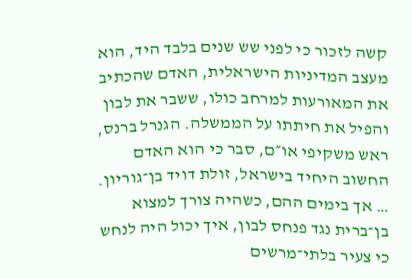קשה לזכור כי לפני שש שנים בלבד היד, הוא מעצב המדיניות הישראלית, האדם שהכתיב את המאורעות למרחב כולו, ששבר את לבון והפיל את חיתתו על הממשלה. הגנרל ברנס, ראש משקיפי או״ם, סבר כי הוא האדם החשוב היחיד בישראל, זולת דויד בן־גוריון. … אך בימים ההם, כשהיה צורך למצוא בן־ברית נגד פנחס לבון, איך יכול היה לנחש כי צעיר בלתי־מרשים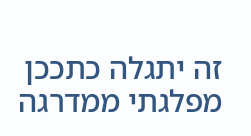זה יתגלה כתככן מפלגתי ממדרגה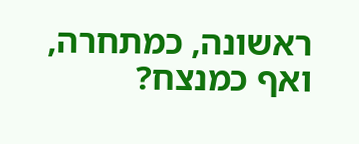ראשונה, כמתחרה, ואף כמנצח?